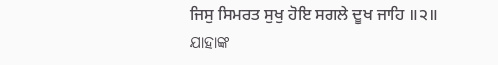ਜਿਸੁ ਸਿਮਰਤ ਸੁਖੁ ਹੋਇ ਸਗਲੇ ਦੂਖ ਜਾਹਿ ॥੨॥
ଯାହାଙ୍କ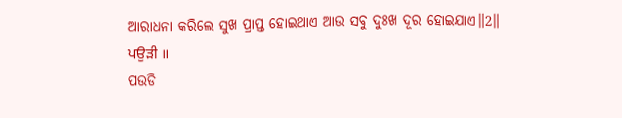ଆରାଧନା କରିଲେ ସୁଖ ପ୍ରାପ୍ତ ହୋଇଥାଏ ଆଉ ସବୁ ଦୁଃଖ ଦୂର ହୋଇଯାଏ॥2॥
ਪਉੜੀ ॥
ପଉଡି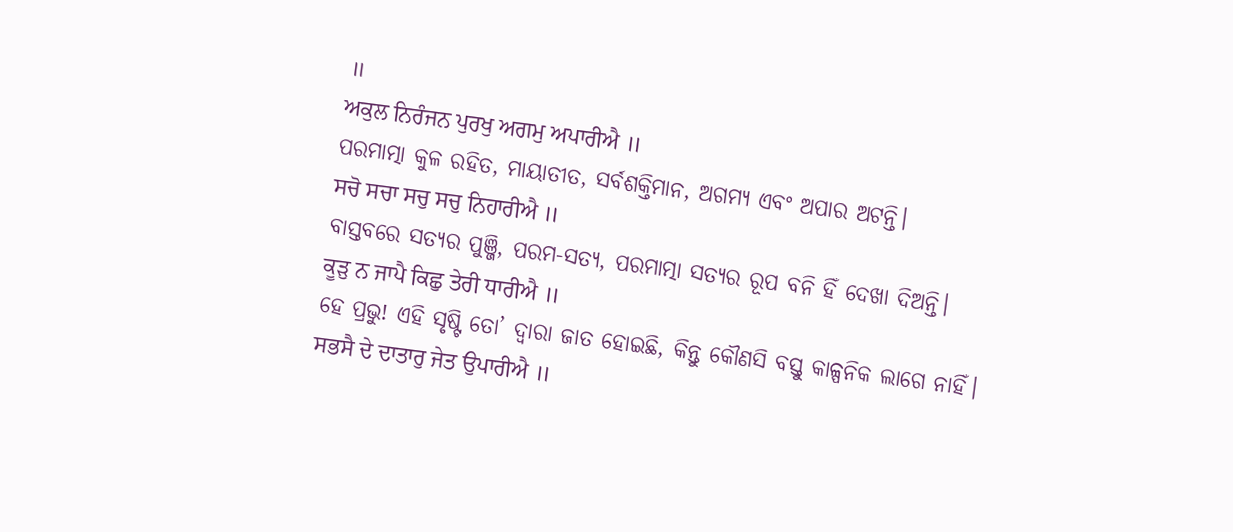॥
ਅਕੁਲ ਨਿਰੰਜਨ ਪੁਰਖੁ ਅਗਮੁ ਅਪਾਰੀਐ ॥
ପରମାତ୍ମା କୁଳ ରହିତ, ମାୟାତୀତ, ସର୍ବଶକ୍ତିମାନ, ଅଗମ୍ୟ ଏବଂ ଅପାର ଅଟନ୍ତି।
ਸਚੋ ਸਚਾ ਸਚੁ ਸਚੁ ਨਿਹਾਰੀਐ ॥
ବାସ୍ତବରେ ସତ୍ୟର ପୁଞ୍ଜି, ପରମ-ସତ୍ୟ, ପରମାତ୍ମା ସତ୍ୟର ରୂପ ବନି ହିଁ ଦେଖା ଦିଅନ୍ତି।
ਕੂੜੁ ਨ ਜਾਪੈ ਕਿਛੁ ਤੇਰੀ ਧਾਰੀਐ ॥
ହେ ପ୍ରଭୁ! ଏହି ସୃଷ୍ଟି ତୋ’ ଦ୍ଵାରା ଜାତ ହୋଇଛି, କିନ୍ତୁ କୌଣସି ବସ୍ତୁ କାଳ୍ପନିକ ଲାଗେ ନାହିଁ।
ਸਭਸੈ ਦੇ ਦਾਤਾਰੁ ਜੇਤ ਉਪਾਰੀਐ ॥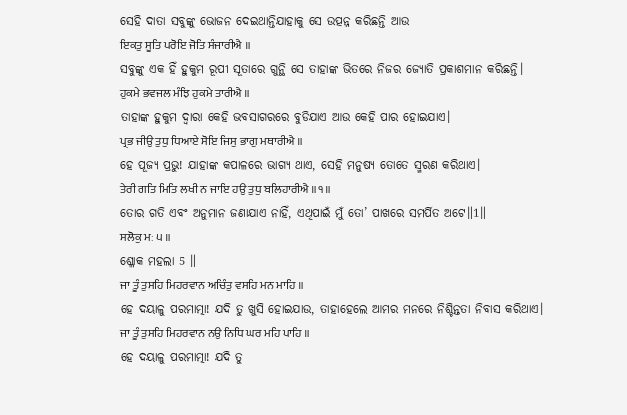ସେହି ଦାତା ସବୁଙ୍କୁ ଭୋଜନ ଦେଇଥାନ୍ତିଯାହାକୁ ସେ ଉତ୍ପନ୍ନ କରିଛନ୍ତି ଆଉ
ਇਕਤੁ ਸੂਤਿ ਪਰੋਇ ਜੋਤਿ ਸੰਜਾਰੀਐ ॥
ସବୁଙ୍କୁ ଏକ ହିଁ ହୁକୁମ ରୂପୀ ସୂତାରେ ଗୁନ୍ଥି ସେ ତାହାଙ୍କ ଭିତରେ ନିଜର ଜ୍ୟୋତି ପ୍ରକାଶମାନ କରିଛନ୍ତି।
ਹੁਕਮੇ ਭਵਜਲ ਮੰਝਿ ਹੁਕਮੇ ਤਾਰੀਐ ॥
ତାହାଙ୍କ ହୁକୁମ ଦ୍ଵାରା କେହି ଭବସାଗରରେ ବୁଡିଯାଏ ଆଉ କେହି ପାର ହୋଇଯାଏ।
ਪ੍ਰਭ ਜੀਉ ਤੁਧੁ ਧਿਆਏ ਸੋਇ ਜਿਸੁ ਭਾਗੁ ਮਥਾਰੀਐ ॥
ହେ ପୂଜ୍ୟ ପ୍ରଭୁ! ଯାହାଙ୍କ କପାଳରେ ଭାଗ୍ୟ ଥାଏ, ସେହି ମନୁଷ୍ୟ ତୋତେ ସ୍ମରଣ କରିଥାଏ।
ਤੇਰੀ ਗਤਿ ਮਿਤਿ ਲਖੀ ਨ ਜਾਇ ਹਉ ਤੁਧੁ ਬਲਿਹਾਰੀਐ ॥੧॥
ତୋର ଗତି ଏବଂ ଅନୁମାନ ଜଣାଯାଏ ନାହିଁ, ଏଥିପାଇଁ ମୁଁ ତୋ’ ପାଖରେ ସମର୍ପିତ ଅଟେ॥1॥
ਸਲੋਕੁ ਮਃ ੫ ॥
ଶ୍ଳୋକ ମହଲା 5 ॥
ਜਾ ਤੂੰ ਤੁਸਹਿ ਮਿਹਰਵਾਨ ਅਚਿੰਤੁ ਵਸਹਿ ਮਨ ਮਾਹਿ ॥
ହେ ଦୟାଳୁ ପରମାତ୍ମା! ଯଦି ତୁ ଖୁସି ହୋଇଯାଉ, ତାହାହେଲେ ଆମର ମନରେ ନିଶ୍ଚିନ୍ତତା ନିବାସ କରିଥାଏ।
ਜਾ ਤੂੰ ਤੁਸਹਿ ਮਿਹਰਵਾਨ ਨਉ ਨਿਧਿ ਘਰ ਮਹਿ ਪਾਹਿ ॥
ହେ ଦୟାଳୁ ପରମାତ୍ମା! ଯଦି ତୁ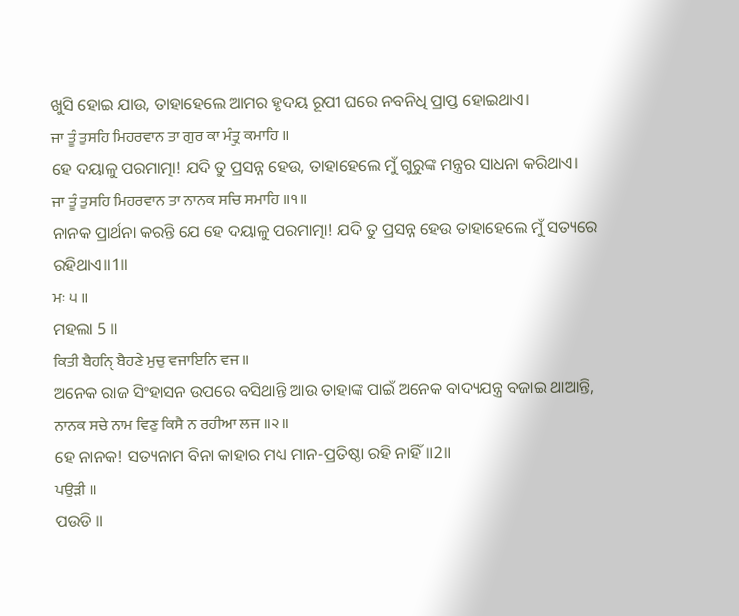ଖୁସି ହୋଇ ଯାଉ, ତାହାହେଲେ ଆମର ହୃଦୟ ରୂପୀ ଘରେ ନବନିଧି ପ୍ରାପ୍ତ ହୋଇଥାଏ।
ਜਾ ਤੂੰ ਤੁਸਹਿ ਮਿਹਰਵਾਨ ਤਾ ਗੁਰ ਕਾ ਮੰਤ੍ਰੁ ਕਮਾਹਿ ॥
ହେ ଦୟାଳୁ ପରମାତ୍ମା! ଯଦି ତୁ ପ୍ରସନ୍ନ ହେଉ, ତାହାହେଲେ ମୁଁ ଗୁରୁଙ୍କ ମନ୍ତ୍ରର ସାଧନା କରିଥାଏ।
ਜਾ ਤੂੰ ਤੁਸਹਿ ਮਿਹਰਵਾਨ ਤਾ ਨਾਨਕ ਸਚਿ ਸਮਾਹਿ ॥੧॥
ନାନକ ପ୍ରାର୍ଥନା କରନ୍ତି ଯେ ହେ ଦୟାଳୁ ପରମାତ୍ମା! ଯଦି ତୁ ପ୍ରସନ୍ନ ହେଉ ତାହାହେଲେ ମୁଁ ସତ୍ୟରେ ରହିଥାଏ॥1॥
ਮਃ ੫ ॥
ମହଲା 5 ॥
ਕਿਤੀ ਬੈਹਨੑਿ ਬੈਹਣੇ ਮੁਚੁ ਵਜਾਇਨਿ ਵਜ ॥
ଅନେକ ରାଜ ସିଂହାସନ ଉପରେ ବସିଥାନ୍ତି ଆଉ ତାହାଙ୍କ ପାଇଁ ଅନେକ ବାଦ୍ୟଯନ୍ତ୍ର ବଜାଇ ଥାଆନ୍ତି,
ਨਾਨਕ ਸਚੇ ਨਾਮ ਵਿਣੁ ਕਿਸੈ ਨ ਰਹੀਆ ਲਜ ॥੨॥
ହେ ନାନକ! ସତ୍ୟନାମ ବିନା କାହାର ମଧ୍ୟ ମାନ-ପ୍ରତିଷ୍ଠା ରହି ନାହିଁ॥2॥
ਪਉੜੀ ॥
ପଉଡି ॥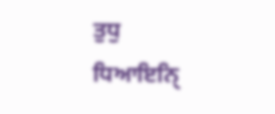ਤੁਧੁ ਧਿਆਇਨੑਿ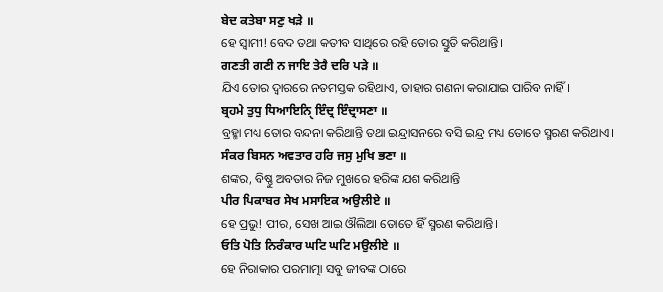ਬੇਦ ਕਤੇਬਾ ਸਣੁ ਖੜੇ ॥
ହେ ସ୍ଵାମୀ! ବେଦ ତଥା କତୀବ ସାଥିରେ ରହି ତୋର ସ୍ତୁତି କରିଥାନ୍ତି।
ਗਣਤੀ ਗਣੀ ਨ ਜਾਇ ਤੇਰੈ ਦਰਿ ਪੜੇ ॥
ଯିଏ ତୋର ଦ୍ଵାରରେ ନତମସ୍ତକ ରହିଥାଏ, ତାହାର ଗଣନା କରାଯାଇ ପାରିବ ନାହିଁ।
ਬ੍ਰਹਮੇ ਤੁਧੁ ਧਿਆਇਨੑਿ ਇੰਦ੍ਰ ਇੰਦ੍ਰਾਸਣਾ ॥
ବ୍ରହ୍ମା ମଧ୍ୟ ତୋର ବନ୍ଦନା କରିଥାନ୍ତି ତଥା ଇନ୍ଦ୍ରାସନରେ ବସି ଇନ୍ଦ୍ର ମଧ୍ୟ ତୋତେ ସ୍ମରଣ କରିଥାଏ।
ਸੰਕਰ ਬਿਸਨ ਅਵਤਾਰ ਹਰਿ ਜਸੁ ਮੁਖਿ ਭਣਾ ॥
ଶଙ୍କର, ବିଷ୍ଣୁ ଅବତାର ନିଜ ମୁଖରେ ହରିଙ୍କ ଯଶ କରିଥାନ୍ତି
ਪੀਰ ਪਿਕਾਬਰ ਸੇਖ ਮਸਾਇਕ ਅਉਲੀਏ ॥
ହେ ପ୍ରଭୁ! ପୀର, ସେଖ ଆଇ ଔଲିଆ ତୋତେ ହିଁ ସ୍ମରଣ କରିଥାନ୍ତି।
ਓਤਿ ਪੋਤਿ ਨਿਰੰਕਾਰ ਘਟਿ ਘਟਿ ਮਉਲੀਏ ॥
ହେ ନିରାକାର ପରମାତ୍ମା ସବୁ ଜୀବଙ୍କ ଠାରେ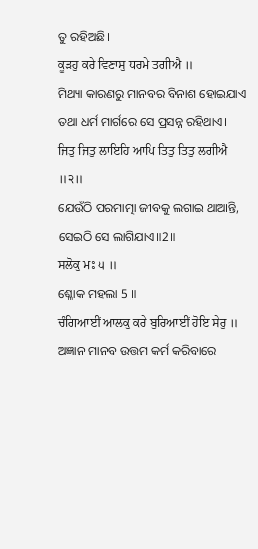ତୁ ରହିଅଛି।
ਕੂੜਹੁ ਕਰੇ ਵਿਣਾਸੁ ਧਰਮੇ ਤਗੀਐ ॥
ମିଥ୍ୟା କାରଣରୁ ମାନବର ବିନାଶ ହୋଇଯାଏ ତଥା ଧର୍ମ ମାର୍ଗରେ ସେ ପ୍ରସନ୍ନ ରହିଥାଏ।
ਜਿਤੁ ਜਿਤੁ ਲਾਇਹਿ ਆਪਿ ਤਿਤੁ ਤਿਤੁ ਲਗੀਐ ॥੨॥
ଯେଉଁଠି ପରମାତ୍ମା ଜୀବକୁ ଲଗାଇ ଥାଆନ୍ତି, ସେଇଠି ସେ ଲାଗିଯାଏ॥2॥
ਸਲੋਕੁ ਮਃ ੫ ॥
ଶ୍ଳୋକ ମହଲା 5 ॥
ਚੰਗਿਆਈਂ ਆਲਕੁ ਕਰੇ ਬੁਰਿਆਈਂ ਹੋਇ ਸੇਰੁ ॥
ଅଜ୍ଞାନ ମାନବ ଉତ୍ତମ କର୍ମ କରିବାରେ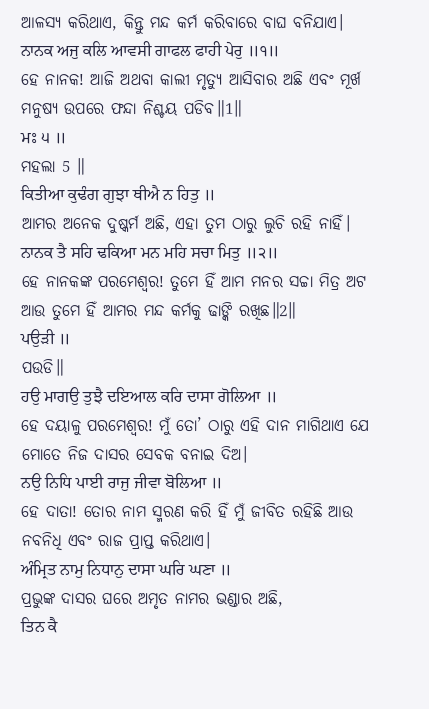ଆଳସ୍ୟ କରିଥାଏ, କିନ୍ତୁ ମନ୍ଦ କର୍ମ କରିବାରେ ବାଘ ବନିଯାଏ।
ਨਾਨਕ ਅਜੁ ਕਲਿ ਆਵਸੀ ਗਾਫਲ ਫਾਹੀ ਪੇਰੁ ॥੧॥
ହେ ନାନକ! ଆଜି ଅଥବା କାଲୀ ମୃତ୍ୟୁ ଆସିବାର ଅଛି ଏବଂ ମୂର୍ଖ ମନୁଷ୍ୟ ଉପରେ ଫନ୍ଦା ନିଶ୍ଚୟ ପଡିବ॥1॥
ਮਃ ੫ ॥
ମହଲା 5 ॥
ਕਿਤੀਆ ਕੁਢੰਗ ਗੁਝਾ ਥੀਐ ਨ ਹਿਤੁ ॥
ଆମର ଅନେକ ଦୁଷ୍କର୍ମ ଅଛି, ଏହା ତୁମ ଠାରୁ ଲୁଚି ରହି ନାହିଁ।
ਨਾਨਕ ਤੈ ਸਹਿ ਢਕਿਆ ਮਨ ਮਹਿ ਸਚਾ ਮਿਤੁ ॥੨॥
ହେ ନାନକଙ୍କ ପରମେଶ୍ଵର! ତୁମେ ହିଁ ଆମ ମନର ସଚ୍ଚା ମିତ୍ର ଅଟ ଆଉ ତୁମେ ହିଁ ଆମର ମନ୍ଦ କର୍ମକୁ ଢାଙ୍କି ରଖିଛ॥2॥
ਪਉੜੀ ॥
ପଉଡି॥
ਹਉ ਮਾਗਉ ਤੁਝੈ ਦਇਆਲ ਕਰਿ ਦਾਸਾ ਗੋਲਿਆ ॥
ହେ ଦୟାଳୁ ପରମେଶ୍ଵର! ମୁଁ ତୋ’ ଠାରୁ ଏହି ଦାନ ମାଗିଥାଏ ଯେ ମୋତେ ନିଜ ଦାସର ସେବକ ବନାଇ ଦିଅ।
ਨਉ ਨਿਧਿ ਪਾਈ ਰਾਜੁ ਜੀਵਾ ਬੋਲਿਆ ॥
ହେ ଦାତା! ତୋର ନାମ ସ୍ମରଣ କରି ହିଁ ମୁଁ ଜୀବିତ ରହିଛି ଆଉ ନବନିଧି ଏବଂ ରାଜ ପ୍ରାପ୍ତ କରିଥାଏ।
ਅੰਮ੍ਰਿਤ ਨਾਮੁ ਨਿਧਾਨੁ ਦਾਸਾ ਘਰਿ ਘਣਾ ॥
ପ୍ରଭୁଙ୍କ ଦାସର ଘରେ ଅମୃତ ନାମର ଭଣ୍ଡାର ଅଛି,
ਤਿਨ ਕੈ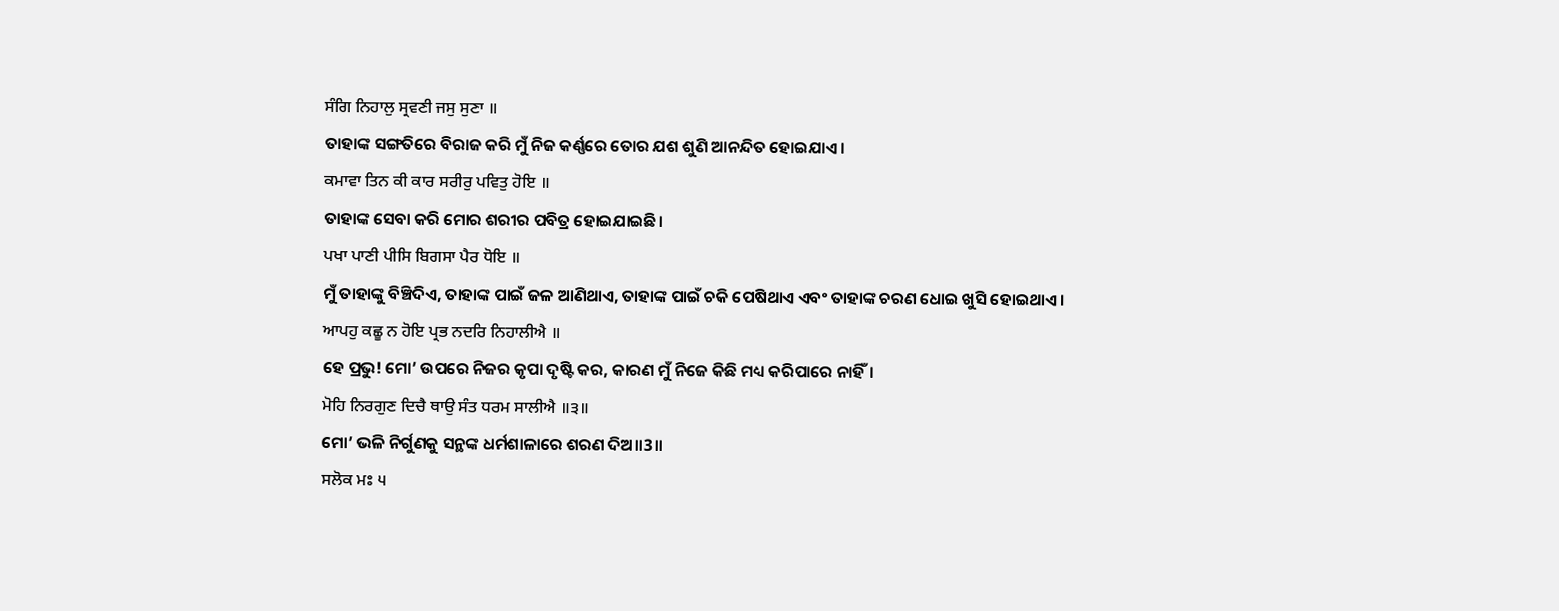ਸੰਗਿ ਨਿਹਾਲੁ ਸ੍ਰਵਣੀ ਜਸੁ ਸੁਣਾ ॥
ତାହାଙ୍କ ସଙ୍ଗତିରେ ବିରାଜ କରି ମୁଁ ନିଜ କର୍ଣ୍ଣରେ ତୋର ଯଶ ଶୁଣି ଆନନ୍ଦିତ ହୋଇଯାଏ।
ਕਮਾਵਾ ਤਿਨ ਕੀ ਕਾਰ ਸਰੀਰੁ ਪਵਿਤੁ ਹੋਇ ॥
ତାହାଙ୍କ ସେବା କରି ମୋର ଶରୀର ପବିତ୍ର ହୋଇଯାଇଛି।
ਪਖਾ ਪਾਣੀ ਪੀਸਿ ਬਿਗਸਾ ਪੈਰ ਧੋਇ ॥
ମୁଁ ତାହାଙ୍କୁ ବିଞ୍ଚିଦିଏ, ତାହାଙ୍କ ପାଇଁ ଜଳ ଆଣିଥାଏ, ତାହାଙ୍କ ପାଇଁ ଚକି ପେଷିଥାଏ ଏବଂ ତାହାଙ୍କ ଚରଣ ଧୋଇ ଖୁସି ହୋଇଥାଏ।
ਆਪਹੁ ਕਛੂ ਨ ਹੋਇ ਪ੍ਰਭ ਨਦਰਿ ਨਿਹਾਲੀਐ ॥
ହେ ପ୍ରଭୁ! ମୋ’ ଉପରେ ନିଜର କୃପା ଦୃଷ୍ଟି କର, କାରଣ ମୁଁ ନିଜେ କିଛି ମଧ୍ୟ କରିପାରେ ନାହିଁ।
ਮੋਹਿ ਨਿਰਗੁਣ ਦਿਚੈ ਥਾਉ ਸੰਤ ਧਰਮ ਸਾਲੀਐ ॥੩॥
ମୋ’ ଭଳି ନିର୍ଗୁଣକୁ ସନ୍ଥଙ୍କ ଧର୍ମଶାଳାରେ ଶରଣ ଦିଅ॥3॥
ਸਲੋਕ ਮਃ ੫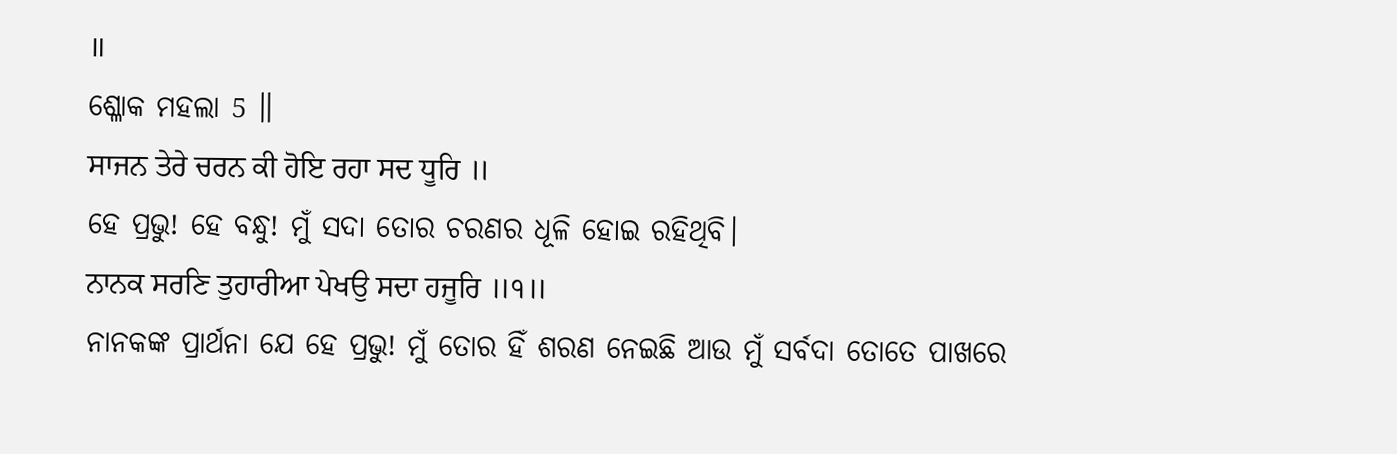॥
ଶ୍ଳୋକ ମହଲା 5 ॥
ਸਾਜਨ ਤੇਰੇ ਚਰਨ ਕੀ ਹੋਇ ਰਹਾ ਸਦ ਧੂਰਿ ॥
ହେ ପ୍ରଭୁ! ହେ ବନ୍ଧୁ! ମୁଁ ସଦା ତୋର ଚରଣର ଧୂଳି ହୋଇ ରହିଥିବି।
ਨਾਨਕ ਸਰਣਿ ਤੁਹਾਰੀਆ ਪੇਖਉ ਸਦਾ ਹਜੂਰਿ ॥੧॥
ନାନକଙ୍କ ପ୍ରାର୍ଥନା ଯେ ହେ ପ୍ରଭୁ! ମୁଁ ତୋର ହିଁ ଶରଣ ନେଇଛି ଆଉ ମୁଁ ସର୍ବଦା ତୋତେ ପାଖରେ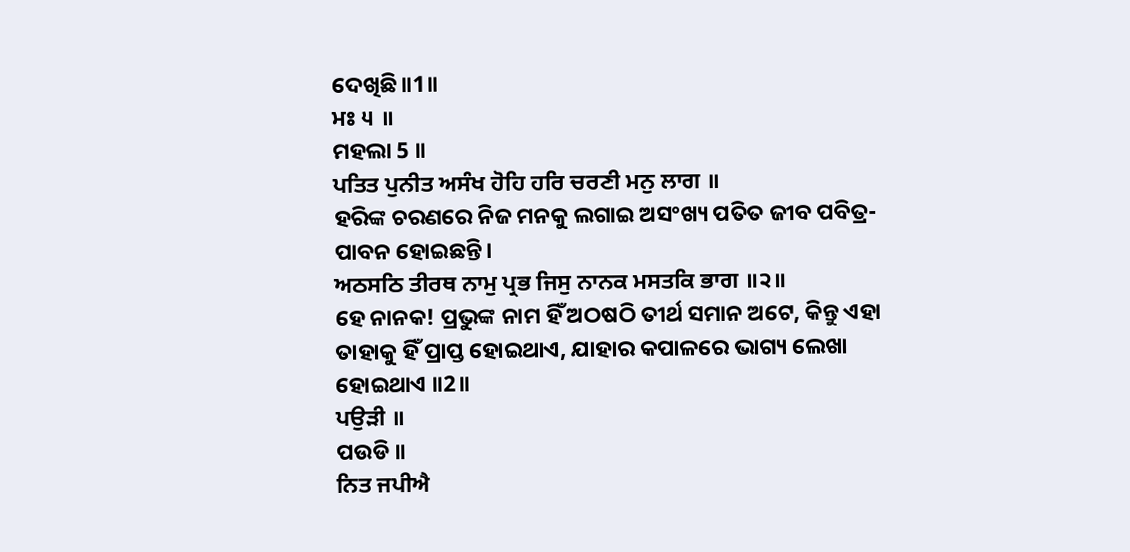ଦେଖିଛି॥1॥
ਮਃ ੫ ॥
ମହଲା 5 ॥
ਪਤਿਤ ਪੁਨੀਤ ਅਸੰਖ ਹੋਹਿ ਹਰਿ ਚਰਣੀ ਮਨੁ ਲਾਗ ॥
ହରିଙ୍କ ଚରଣରେ ନିଜ ମନକୁ ଲଗାଇ ଅସଂଖ୍ୟ ପତିତ ଜୀବ ପବିତ୍ର-ପାବନ ହୋଇଛନ୍ତି।
ਅਠਸਠਿ ਤੀਰਥ ਨਾਮੁ ਪ੍ਰਭ ਜਿਸੁ ਨਾਨਕ ਮਸਤਕਿ ਭਾਗ ॥੨॥
ହେ ନାନକ! ପ୍ରଭୁଙ୍କ ନାମ ହିଁ ଅଠଷଠି ତୀର୍ଥ ସମାନ ଅଟେ, କିନ୍ତୁ ଏହା ତାହାକୁ ହିଁ ପ୍ରାପ୍ତ ହୋଇଥାଏ, ଯାହାର କପାଳରେ ଭାଗ୍ୟ ଲେଖା ହୋଇଥାଏ ॥2॥
ਪਉੜੀ ॥
ପଉଡି ॥
ਨਿਤ ਜਪੀਐ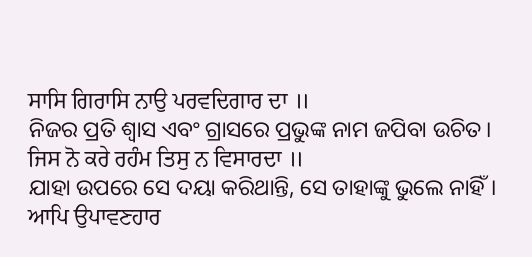ਸਾਸਿ ਗਿਰਾਸਿ ਨਾਉ ਪਰਵਦਿਗਾਰ ਦਾ ॥
ନିଜର ପ୍ରତି ଶ୍ଵାସ ଏବଂ ଗ୍ରାସରେ ପ୍ରଭୁଙ୍କ ନାମ ଜପିବା ଉଚିତ।
ਜਿਸ ਨੋ ਕਰੇ ਰਹੰਮ ਤਿਸੁ ਨ ਵਿਸਾਰਦਾ ॥
ଯାହା ଉପରେ ସେ ଦୟା କରିଥାନ୍ତି, ସେ ତାହାଙ୍କୁ ଭୁଲେ ନାହିଁ।
ਆਪਿ ਉਪਾਵਣਹਾਰ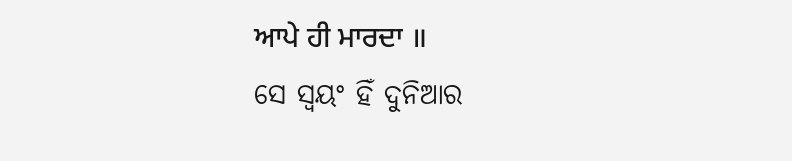ਆਪੇ ਹੀ ਮਾਰਦਾ ॥
ସେ ସ୍ଵୟଂ ହିଁ ଦୁନିଆର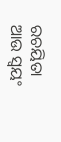ରଚୟିତା ଆଉ ସ୍ଵୟଂ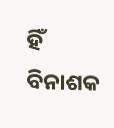ହିଁ ବିନାଶକ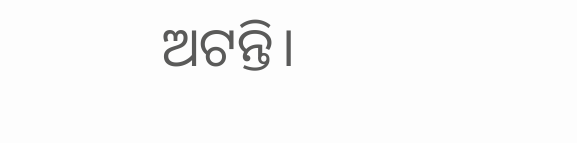ଅଟନ୍ତି।